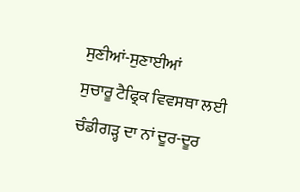ਸੁਣੀਆਂ-ਸੁਣਾਈਆਂ
ਸੁਚਾਰੂ ਟੈਫ੍ਰਿਕ ਵਿਵਸਥਾ ਲਈ ਚੰਡੀਗੜ੍ਹ ਦਾ ਨਾਂ ਦੂਰ-ਦੂਰ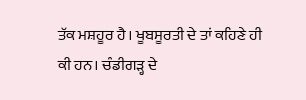ਤੱਕ ਮਸ਼ਹੂਰ ਹੈ। ਖੂਬਸੂਰਤੀ ਦੇ ਤਾਂ ਕਹਿਣੇ ਹੀ ਕੀ ਹਨ। ਚੰਡੀਗੜ੍ਹ ਦੇ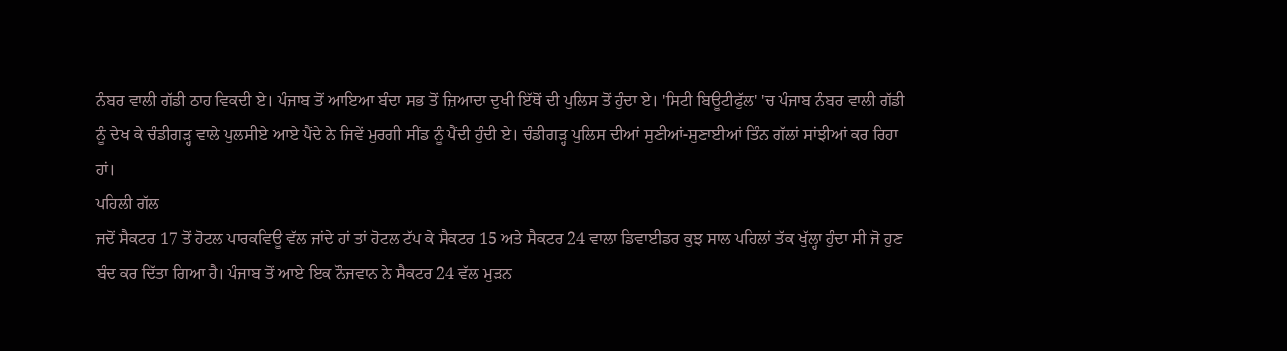ਨੰਬਰ ਵਾਲੀ ਗੱਡੀ ਠਾਹ ਵਿਕਦੀ ਏ। ਪੰਜਾਬ ਤੋਂ ਆਇਆ ਬੰਦਾ ਸਭ ਤੋਂ ਜ਼ਿਆਦਾ ਦੁਖੀ ਇੱਥੋਂ ਦੀ ਪੁਲਿਸ ਤੋਂ ਹੁੰਦਾ ਏ। 'ਸਿਟੀ ਬਿਊਟੀਫੁੱਲ' 'ਚ ਪੰਜਾਬ ਨੰਬਰ ਵਾਲੀ ਗੱਡੀ ਨੂੰ ਦੇਖ ਕੇ ਚੰਡੀਗੜ੍ਹ ਵਾਲੇ ਪੁਲਸੀਏ ਆਏ ਪੈਂਦੇ ਨੇ ਜਿਵੇਂ ਮੁਰਗੀ ਸੀਂਡ ਨੂੰ ਪੈਂਦੀ ਹੁੰਦੀ ਏ। ਚੰਡੀਗੜ੍ਹ ਪੁਲਿਸ ਦੀਆਂ ਸੁਣੀਆਂ-ਸੁਣਾਈਆਂ ਤਿੰਨ ਗੱਲਾਂ ਸਾਂਝੀਆਂ ਕਰ ਰਿਹਾ ਹਾਂ।
ਪਹਿਲੀ ਗੱਲ
ਜਦੋਂ ਸੈਕਟਰ 17 ਤੋਂ ਹੋਟਲ ਪਾਰਕਵਿਊ ਵੱਲ ਜਾਂਦੇ ਹਾਂ ਤਾਂ ਹੋਟਲ ਟੱਪ ਕੇ ਸੈਕਟਰ 15 ਅਤੇ ਸੈਕਟਰ 24 ਵਾਲਾ ਡਿਵਾਈਡਰ ਕੁਝ ਸਾਲ ਪਹਿਲਾਂ ਤੱਕ ਖੁੱਲ੍ਹਾ ਹੁੰਦਾ ਸੀ ਜੋ ਹੁਣ ਬੰਦ ਕਰ ਦਿੱਤਾ ਗਿਆ ਹੈ। ਪੰਜਾਬ ਤੋਂ ਆਏ ਇਕ ਨੌਜਵਾਨ ਨੇ ਸੈਕਟਰ 24 ਵੱਲ ਮੁੜਨ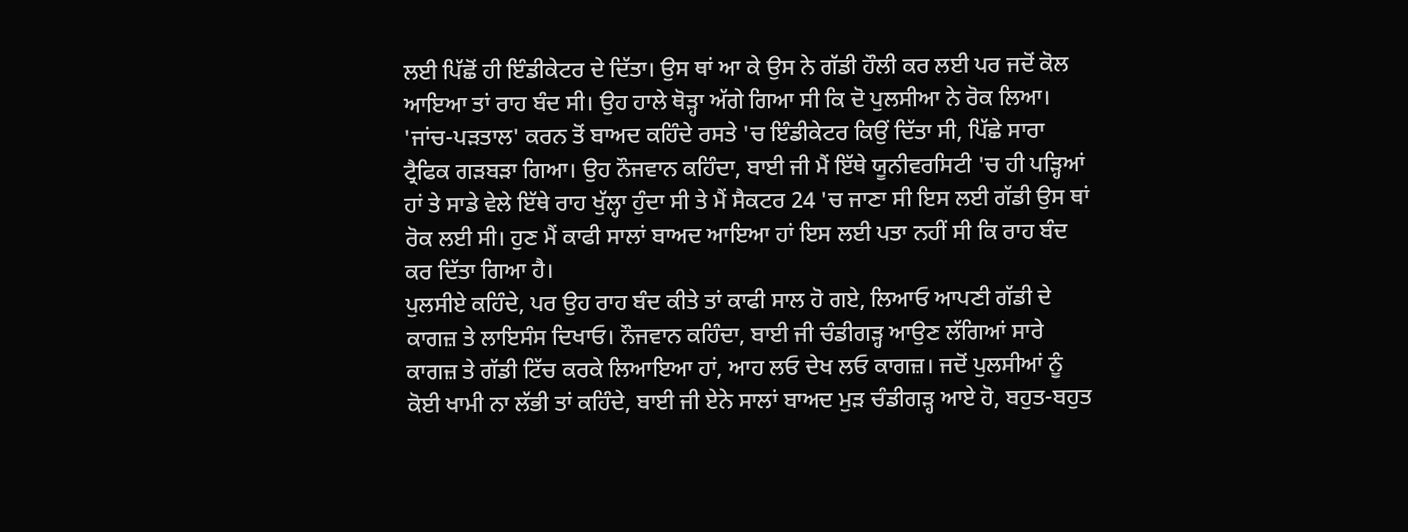ਲਈ ਪਿੱਛੋਂ ਹੀ ਇੰਡੀਕੇਟਰ ਦੇ ਦਿੱਤਾ। ਉਸ ਥਾਂ ਆ ਕੇ ਉਸ ਨੇ ਗੱਡੀ ਹੌਲੀ ਕਰ ਲਈ ਪਰ ਜਦੋਂ ਕੋਲ ਆਇਆ ਤਾਂ ਰਾਹ ਬੰਦ ਸੀ। ਉਹ ਹਾਲੇ ਥੋੜ੍ਹਾ ਅੱਗੇ ਗਿਆ ਸੀ ਕਿ ਦੋ ਪੁਲਸੀਆ ਨੇ ਰੋਕ ਲਿਆ। 'ਜਾਂਚ-ਪੜਤਾਲ' ਕਰਨ ਤੋਂ ਬਾਅਦ ਕਹਿੰਦੇ ਰਸਤੇ 'ਚ ਇੰਡੀਕੇਟਰ ਕਿਉਂ ਦਿੱਤਾ ਸੀ, ਪਿੱਛੇ ਸਾਰਾ ਟ੍ਰੈਫਿਕ ਗੜਬੜਾ ਗਿਆ। ਉਹ ਨੌਜਵਾਨ ਕਹਿੰਦਾ, ਬਾਈ ਜੀ ਮੈਂ ਇੱਥੇ ਯੂਨੀਵਰਸਿਟੀ 'ਚ ਹੀ ਪੜ੍ਹਿਆਂ ਹਾਂ ਤੇ ਸਾਡੇ ਵੇਲੇ ਇੱਥੇ ਰਾਹ ਖੁੱਲ੍ਹਾ ਹੁੰਦਾ ਸੀ ਤੇ ਮੈਂ ਸੈਕਟਰ 24 'ਚ ਜਾਣਾ ਸੀ ਇਸ ਲਈ ਗੱਡੀ ਉਸ ਥਾਂ ਰੋਕ ਲਈ ਸੀ। ਹੁਣ ਮੈਂ ਕਾਫੀ ਸਾਲਾਂ ਬਾਅਦ ਆਇਆ ਹਾਂ ਇਸ ਲਈ ਪਤਾ ਨਹੀਂ ਸੀ ਕਿ ਰਾਹ ਬੰਦ ਕਰ ਦਿੱਤਾ ਗਿਆ ਹੈ।
ਪੁਲਸੀਏ ਕਹਿੰਦੇ, ਪਰ ਉਹ ਰਾਹ ਬੰਦ ਕੀਤੇ ਤਾਂ ਕਾਫੀ ਸਾਲ ਹੋ ਗਏ, ਲਿਆਓ ਆਪਣੀ ਗੱਡੀ ਦੇ ਕਾਗਜ਼ ਤੇ ਲਾਇਸੰਸ ਦਿਖਾਓ। ਨੌਜਵਾਨ ਕਹਿੰਦਾ, ਬਾਈ ਜੀ ਚੰਡੀਗੜ੍ਹ ਆਉਣ ਲੱਗਿਆਂ ਸਾਰੇ ਕਾਗਜ਼ ਤੇ ਗੱਡੀ ਟਿੱਚ ਕਰਕੇ ਲਿਆਇਆ ਹਾਂ, ਆਹ ਲਓ ਦੇਖ ਲਓ ਕਾਗਜ਼। ਜਦੋਂ ਪੁਲਸੀਆਂ ਨੂੰ ਕੋਈ ਖਾਮੀ ਨਾ ਲੱਭੀ ਤਾਂ ਕਹਿੰਦੇ, ਬਾਈ ਜੀ ਏਨੇ ਸਾਲਾਂ ਬਾਅਦ ਮੁੜ ਚੰਡੀਗੜ੍ਹ ਆਏ ਹੋ, ਬਹੁਤ-ਬਹੁਤ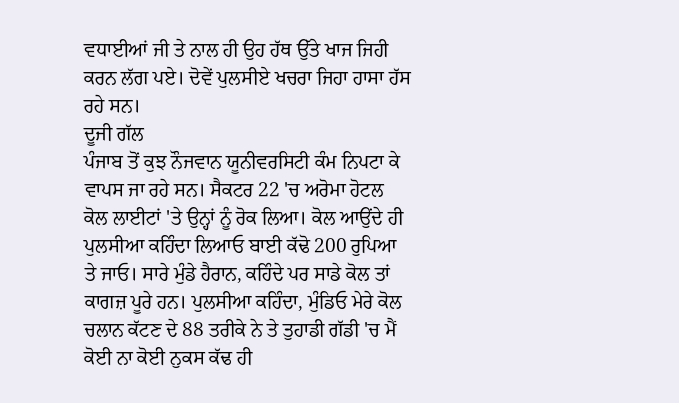ਵਧਾਈਆਂ ਜੀ ਤੇ ਨਾਲ ਹੀ ਉਹ ਹੱਥ ਉੱਤੇ ਖਾਜ ਜਿਹੀ ਕਰਨ ਲੱਗ ਪਏ। ਦੋਵੇਂ ਪੁਲਸੀਏ ਖਚਰਾ ਜਿਹਾ ਹਾਸਾ ਹੱਸ ਰਹੇ ਸਨ।
ਦੂਜੀ ਗੱਲ
ਪੰਜਾਬ ਤੋਂ ਕੁਝ ਨੌਜਵਾਨ ਯੂਨੀਵਰਸਿਟੀ ਕੰਮ ਨਿਪਟਾ ਕੇ ਵਾਪਸ ਜਾ ਰਹੇ ਸਨ। ਸੈਕਟਰ 22 'ਚ ਅਰੋਮਾ ਹੋਟਲ ਕੋਲ ਲਾਈਟਾਂ 'ਤੇ ਉਨ੍ਹਾਂ ਨੂੰ ਰੋਕ ਲਿਆ। ਕੋਲ ਆਉਂਦੇ ਹੀ ਪੁਲਸੀਆ ਕਹਿੰਦਾ ਲਿਆਓ ਬਾਈ ਕੱਢੋ 200 ਰੁਪਿਆ ਤੇ ਜਾਓ। ਸਾਰੇ ਮੁੰਡੇ ਹੈਰਾਨ, ਕਹਿੰਦੇ ਪਰ ਸਾਡੇ ਕੋਲ ਤਾਂ ਕਾਗਜ਼ ਪੂਰੇ ਹਨ। ਪੁਲਸੀਆ ਕਹਿੰਦਾ, ਮੁੰਡਿਓ ਮੇਰੇ ਕੋਲ ਚਲਾਨ ਕੱਟਣ ਦੇ 88 ਤਰੀਕੇ ਨੇ ਤੇ ਤੁਹਾਡੀ ਗੱਡੀ 'ਚ ਮੈਂ ਕੋਈ ਨਾ ਕੋਈ ਨੁਕਸ ਕੱਢ ਹੀ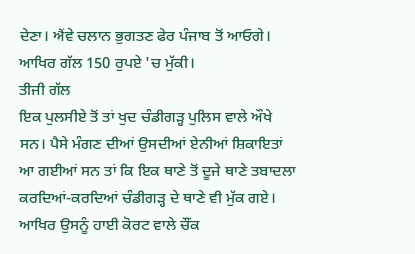ਦੇਣਾ। ਐਂਵੇ ਚਲਾਨ ਭੁਗਤਣ ਫੇਰ ਪੰਜਾਬ ਤੋਂ ਆਓਗੇ। ਆਖਿਰ ਗੱਲ 150 ਰੁਪਏ 'ਚ ਮੁੱਕੀ।
ਤੀਜੀ ਗੱਲ
ਇਕ ਪੁਲਸੀਏ ਤੋਂ ਤਾਂ ਖੁਦ ਚੰਡੀਗੜ੍ਹ ਪੁਲਿਸ ਵਾਲੇ ਔਖੇ ਸਨ। ਪੈਸੇ ਮੰਗਣ ਦੀਆਂ ਉਸਦੀਆਂ ਏਨੀਆਂ ਸ਼ਿਕਾਇਤਾਂ ਆ ਗਈਆਂ ਸਨ ਤਾਂ ਕਿ ਇਕ ਥਾਣੇ ਤੋਂ ਦੂਜੇ ਥਾਣੇ ਤਬਾਦਲਾ ਕਰਦਿਆਂ-ਕਰਦਿਆਂ ਚੰਡੀਗੜ੍ਹ ਦੇ ਥਾਣੇ ਵੀ ਮੁੱਕ ਗਏ। ਆਖਿਰ ਉਸਨੂੰ ਹਾਈ ਕੋਰਟ ਵਾਲੇ ਚੌਂਕ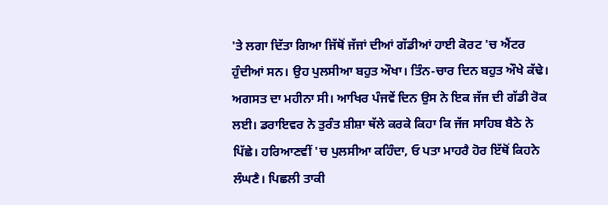'ਤੇ ਲਗਾ ਦਿੱਤਾ ਗਿਆ ਜਿੱਥੋਂ ਜੱਜਾਂ ਦੀਆਂ ਗੱਡੀਆਂ ਹਾਈ ਕੋਰਟ 'ਚ ਐਂਟਰ ਹੁੰਦੀਆਂ ਸਨ। ਉਹ ਪੁਲਸੀਆ ਬਹੁਤ ਔਖਾ। ਤਿੰਨ-ਚਾਰ ਦਿਨ ਬਹੁਤ ਔਖੇ ਕੱਢੇ। ਅਗਸਤ ਦਾ ਮਹੀਨਾ ਸੀ। ਆਖਿਰ ਪੰਜਵੇਂ ਦਿਨ ਉਸ ਨੇ ਇਕ ਜੱਜ ਦੀ ਗੱਡੀ ਰੋਕ ਲਈ। ਡਰਾਇਵਰ ਨੇ ਤੁਰੰਤ ਸ਼ੀਸ਼ਾ ਥੱਲੇ ਕਰਕੇ ਕਿਹਾ ਕਿ ਜੱਜ ਸਾਹਿਬ ਬੈਠੇ ਨੇ ਪਿੱਛੇ। ਹਰਿਆਣਵੀਂ 'ਚ ਪੁਲਸੀਆ ਕਹਿੰਦਾ, ਓ ਪਤਾ ਮਾਹਰੈ ਹੋਰ ਇੱਥੋਂ ਕਿਹਨੇ ਲੰਘਣੈ। ਪਿਛਲੀ ਤਾਕੀ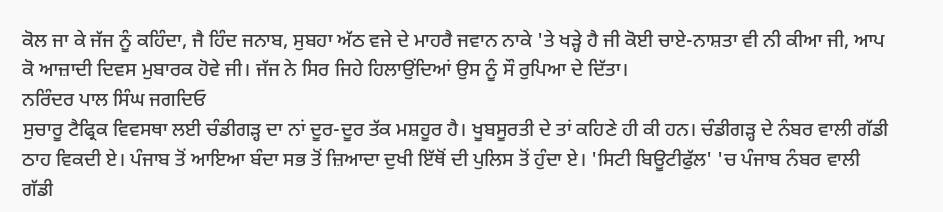ਕੋਲ ਜਾ ਕੇ ਜੱਜ ਨੂੰ ਕਹਿੰਦਾ, ਜੈ ਹਿੰਦ ਜਨਾਬ, ਸੁਬਹਾ ਅੱਠ ਵਜੇ ਦੇ ਮਾਹਰੈ ਜਵਾਨ ਨਾਕੇ 'ਤੇ ਖੜ੍ਹੇ ਹੈ ਜੀ ਕੋਈ ਚਾਏ-ਨਾਸ਼ਤਾ ਵੀ ਨੀ ਕੀਆ ਜੀ, ਆਪ ਕੋ ਆਜ਼ਾਦੀ ਦਿਵਸ ਮੁਬਾਰਕ ਹੋਵੇ ਜੀ। ਜੱਜ ਨੇ ਸਿਰ ਜਿਹੇ ਹਿਲਾਉਂਦਿਆਂ ਉਸ ਨੂੰ ਸੌ ਰੁਪਿਆ ਦੇ ਦਿੱਤਾ।
ਨਰਿੰਦਰ ਪਾਲ ਸਿੰਘ ਜਗਦਿਓ
ਸੁਚਾਰੂ ਟੈਫ੍ਰਿਕ ਵਿਵਸਥਾ ਲਈ ਚੰਡੀਗੜ੍ਹ ਦਾ ਨਾਂ ਦੂਰ-ਦੂਰ ਤੱਕ ਮਸ਼ਹੂਰ ਹੈ। ਖੂਬਸੂਰਤੀ ਦੇ ਤਾਂ ਕਹਿਣੇ ਹੀ ਕੀ ਹਨ। ਚੰਡੀਗੜ੍ਹ ਦੇ ਨੰਬਰ ਵਾਲੀ ਗੱਡੀ ਠਾਹ ਵਿਕਦੀ ਏ। ਪੰਜਾਬ ਤੋਂ ਆਇਆ ਬੰਦਾ ਸਭ ਤੋਂ ਜ਼ਿਆਦਾ ਦੁਖੀ ਇੱਥੋਂ ਦੀ ਪੁਲਿਸ ਤੋਂ ਹੁੰਦਾ ਏ। 'ਸਿਟੀ ਬਿਊਟੀਫੁੱਲ' 'ਚ ਪੰਜਾਬ ਨੰਬਰ ਵਾਲੀ ਗੱਡੀ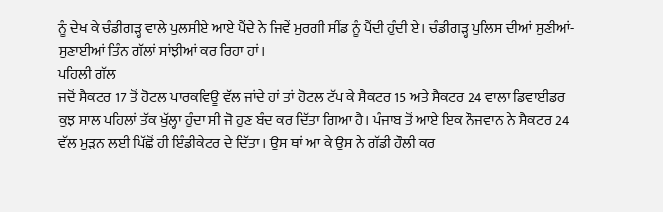ਨੂੰ ਦੇਖ ਕੇ ਚੰਡੀਗੜ੍ਹ ਵਾਲੇ ਪੁਲਸੀਏ ਆਏ ਪੈਂਦੇ ਨੇ ਜਿਵੇਂ ਮੁਰਗੀ ਸੀਂਡ ਨੂੰ ਪੈਂਦੀ ਹੁੰਦੀ ਏ। ਚੰਡੀਗੜ੍ਹ ਪੁਲਿਸ ਦੀਆਂ ਸੁਣੀਆਂ-ਸੁਣਾਈਆਂ ਤਿੰਨ ਗੱਲਾਂ ਸਾਂਝੀਆਂ ਕਰ ਰਿਹਾ ਹਾਂ।
ਪਹਿਲੀ ਗੱਲ
ਜਦੋਂ ਸੈਕਟਰ 17 ਤੋਂ ਹੋਟਲ ਪਾਰਕਵਿਊ ਵੱਲ ਜਾਂਦੇ ਹਾਂ ਤਾਂ ਹੋਟਲ ਟੱਪ ਕੇ ਸੈਕਟਰ 15 ਅਤੇ ਸੈਕਟਰ 24 ਵਾਲਾ ਡਿਵਾਈਡਰ ਕੁਝ ਸਾਲ ਪਹਿਲਾਂ ਤੱਕ ਖੁੱਲ੍ਹਾ ਹੁੰਦਾ ਸੀ ਜੋ ਹੁਣ ਬੰਦ ਕਰ ਦਿੱਤਾ ਗਿਆ ਹੈ। ਪੰਜਾਬ ਤੋਂ ਆਏ ਇਕ ਨੌਜਵਾਨ ਨੇ ਸੈਕਟਰ 24 ਵੱਲ ਮੁੜਨ ਲਈ ਪਿੱਛੋਂ ਹੀ ਇੰਡੀਕੇਟਰ ਦੇ ਦਿੱਤਾ। ਉਸ ਥਾਂ ਆ ਕੇ ਉਸ ਨੇ ਗੱਡੀ ਹੌਲੀ ਕਰ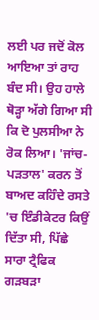ਲਈ ਪਰ ਜਦੋਂ ਕੋਲ ਆਇਆ ਤਾਂ ਰਾਹ ਬੰਦ ਸੀ। ਉਹ ਹਾਲੇ ਥੋੜ੍ਹਾ ਅੱਗੇ ਗਿਆ ਸੀ ਕਿ ਦੋ ਪੁਲਸੀਆ ਨੇ ਰੋਕ ਲਿਆ। 'ਜਾਂਚ-ਪੜਤਾਲ' ਕਰਨ ਤੋਂ ਬਾਅਦ ਕਹਿੰਦੇ ਰਸਤੇ 'ਚ ਇੰਡੀਕੇਟਰ ਕਿਉਂ ਦਿੱਤਾ ਸੀ, ਪਿੱਛੇ ਸਾਰਾ ਟ੍ਰੈਫਿਕ ਗੜਬੜਾ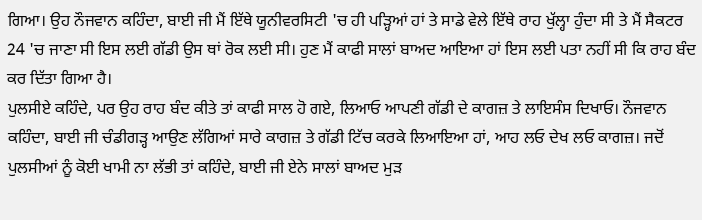ਗਿਆ। ਉਹ ਨੌਜਵਾਨ ਕਹਿੰਦਾ, ਬਾਈ ਜੀ ਮੈਂ ਇੱਥੇ ਯੂਨੀਵਰਸਿਟੀ 'ਚ ਹੀ ਪੜ੍ਹਿਆਂ ਹਾਂ ਤੇ ਸਾਡੇ ਵੇਲੇ ਇੱਥੇ ਰਾਹ ਖੁੱਲ੍ਹਾ ਹੁੰਦਾ ਸੀ ਤੇ ਮੈਂ ਸੈਕਟਰ 24 'ਚ ਜਾਣਾ ਸੀ ਇਸ ਲਈ ਗੱਡੀ ਉਸ ਥਾਂ ਰੋਕ ਲਈ ਸੀ। ਹੁਣ ਮੈਂ ਕਾਫੀ ਸਾਲਾਂ ਬਾਅਦ ਆਇਆ ਹਾਂ ਇਸ ਲਈ ਪਤਾ ਨਹੀਂ ਸੀ ਕਿ ਰਾਹ ਬੰਦ ਕਰ ਦਿੱਤਾ ਗਿਆ ਹੈ।
ਪੁਲਸੀਏ ਕਹਿੰਦੇ, ਪਰ ਉਹ ਰਾਹ ਬੰਦ ਕੀਤੇ ਤਾਂ ਕਾਫੀ ਸਾਲ ਹੋ ਗਏ, ਲਿਆਓ ਆਪਣੀ ਗੱਡੀ ਦੇ ਕਾਗਜ਼ ਤੇ ਲਾਇਸੰਸ ਦਿਖਾਓ। ਨੌਜਵਾਨ ਕਹਿੰਦਾ, ਬਾਈ ਜੀ ਚੰਡੀਗੜ੍ਹ ਆਉਣ ਲੱਗਿਆਂ ਸਾਰੇ ਕਾਗਜ਼ ਤੇ ਗੱਡੀ ਟਿੱਚ ਕਰਕੇ ਲਿਆਇਆ ਹਾਂ, ਆਹ ਲਓ ਦੇਖ ਲਓ ਕਾਗਜ਼। ਜਦੋਂ ਪੁਲਸੀਆਂ ਨੂੰ ਕੋਈ ਖਾਮੀ ਨਾ ਲੱਭੀ ਤਾਂ ਕਹਿੰਦੇ, ਬਾਈ ਜੀ ਏਨੇ ਸਾਲਾਂ ਬਾਅਦ ਮੁੜ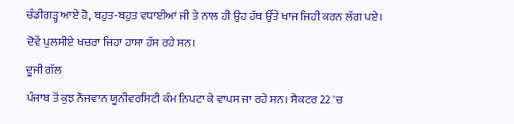ਚੰਡੀਗੜ੍ਹ ਆਏ ਹੋ, ਬਹੁਤ-ਬਹੁਤ ਵਧਾਈਆਂ ਜੀ ਤੇ ਨਾਲ ਹੀ ਉਹ ਹੱਥ ਉੱਤੇ ਖਾਜ ਜਿਹੀ ਕਰਨ ਲੱਗ ਪਏ। ਦੋਵੇਂ ਪੁਲਸੀਏ ਖਚਰਾ ਜਿਹਾ ਹਾਸਾ ਹੱਸ ਰਹੇ ਸਨ।
ਦੂਜੀ ਗੱਲ
ਪੰਜਾਬ ਤੋਂ ਕੁਝ ਨੌਜਵਾਨ ਯੂਨੀਵਰਸਿਟੀ ਕੰਮ ਨਿਪਟਾ ਕੇ ਵਾਪਸ ਜਾ ਰਹੇ ਸਨ। ਸੈਕਟਰ 22 'ਚ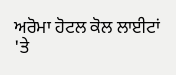ਅਰੋਮਾ ਹੋਟਲ ਕੋਲ ਲਾਈਟਾਂ 'ਤੇ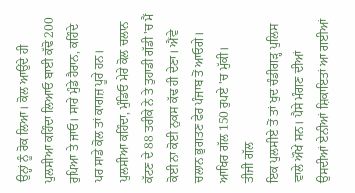ਉਨ੍ਹਾਂ ਨੂੰ ਰੋਕ ਲਿਆ। ਕੋਲ ਆਉਂਦੇ ਹੀ ਪੁਲਸੀਆ ਕਹਿੰਦਾ ਲਿਆਓ ਬਾਈ ਕੱਢੋ 200 ਰੁਪਿਆ ਤੇ ਜਾਓ। ਸਾਰੇ ਮੁੰਡੇ ਹੈਰਾਨ, ਕਹਿੰਦੇ ਪਰ ਸਾਡੇ ਕੋਲ ਤਾਂ ਕਾਗਜ਼ ਪੂਰੇ ਹਨ। ਪੁਲਸੀਆ ਕਹਿੰਦਾ, ਮੁੰਡਿਓ ਮੇਰੇ ਕੋਲ ਚਲਾਨ ਕੱਟਣ ਦੇ 88 ਤਰੀਕੇ ਨੇ ਤੇ ਤੁਹਾਡੀ ਗੱਡੀ 'ਚ ਮੈਂ ਕੋਈ ਨਾ ਕੋਈ ਨੁਕਸ ਕੱਢ ਹੀ ਦੇਣਾ। ਐਂਵੇ ਚਲਾਨ ਭੁਗਤਣ ਫੇਰ ਪੰਜਾਬ ਤੋਂ ਆਓਗੇ। ਆਖਿਰ ਗੱਲ 150 ਰੁਪਏ 'ਚ ਮੁੱਕੀ।
ਤੀਜੀ ਗੱਲ
ਇਕ ਪੁਲਸੀਏ ਤੋਂ ਤਾਂ ਖੁਦ ਚੰਡੀਗੜ੍ਹ ਪੁਲਿਸ ਵਾਲੇ ਔਖੇ ਸਨ। ਪੈਸੇ ਮੰਗਣ ਦੀਆਂ ਉਸਦੀਆਂ ਏਨੀਆਂ ਸ਼ਿਕਾਇਤਾਂ ਆ ਗਈਆਂ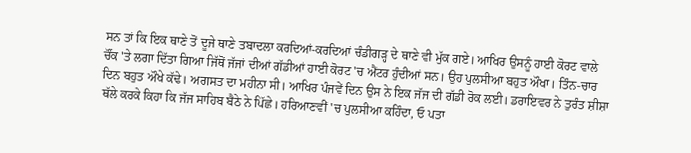ਸਨ ਤਾਂ ਕਿ ਇਕ ਥਾਣੇ ਤੋਂ ਦੂਜੇ ਥਾਣੇ ਤਬਾਦਲਾ ਕਰਦਿਆਂ-ਕਰਦਿਆਂ ਚੰਡੀਗੜ੍ਹ ਦੇ ਥਾਣੇ ਵੀ ਮੁੱਕ ਗਏ। ਆਖਿਰ ਉਸਨੂੰ ਹਾਈ ਕੋਰਟ ਵਾਲੇ ਚੌਂਕ 'ਤੇ ਲਗਾ ਦਿੱਤਾ ਗਿਆ ਜਿੱਥੋਂ ਜੱਜਾਂ ਦੀਆਂ ਗੱਡੀਆਂ ਹਾਈ ਕੋਰਟ 'ਚ ਐਂਟਰ ਹੁੰਦੀਆਂ ਸਨ। ਉਹ ਪੁਲਸੀਆ ਬਹੁਤ ਔਖਾ। ਤਿੰਨ-ਚਾਰ ਦਿਨ ਬਹੁਤ ਔਖੇ ਕੱਢੇ। ਅਗਸਤ ਦਾ ਮਹੀਨਾ ਸੀ। ਆਖਿਰ ਪੰਜਵੇਂ ਦਿਨ ਉਸ ਨੇ ਇਕ ਜੱਜ ਦੀ ਗੱਡੀ ਰੋਕ ਲਈ। ਡਰਾਇਵਰ ਨੇ ਤੁਰੰਤ ਸ਼ੀਸ਼ਾ ਥੱਲੇ ਕਰਕੇ ਕਿਹਾ ਕਿ ਜੱਜ ਸਾਹਿਬ ਬੈਠੇ ਨੇ ਪਿੱਛੇ। ਹਰਿਆਣਵੀਂ 'ਚ ਪੁਲਸੀਆ ਕਹਿੰਦਾ, ਓ ਪਤਾ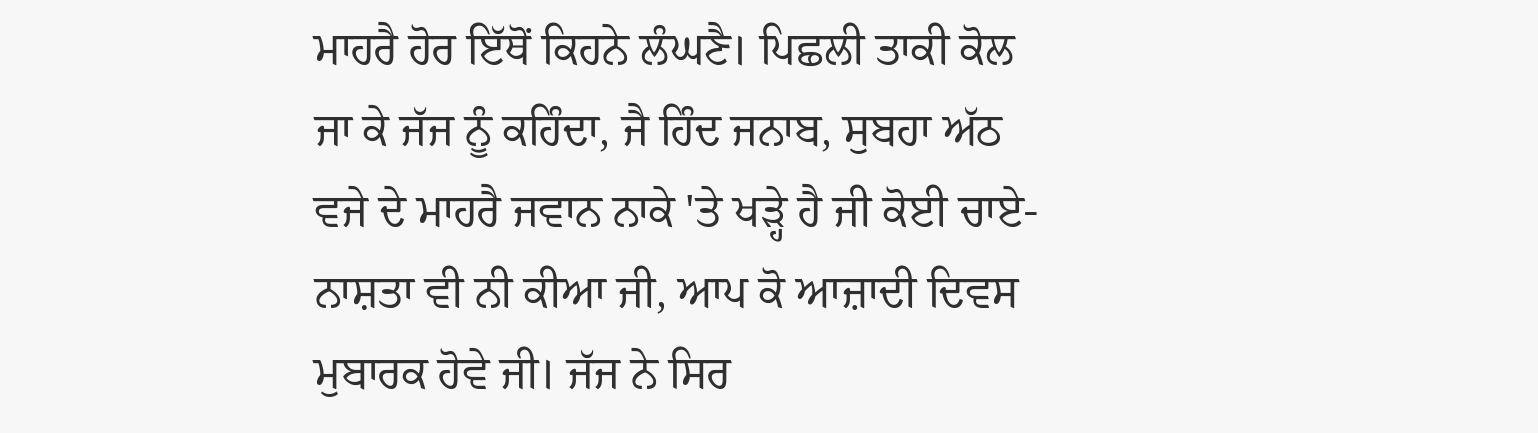ਮਾਹਰੈ ਹੋਰ ਇੱਥੋਂ ਕਿਹਨੇ ਲੰਘਣੈ। ਪਿਛਲੀ ਤਾਕੀ ਕੋਲ ਜਾ ਕੇ ਜੱਜ ਨੂੰ ਕਹਿੰਦਾ, ਜੈ ਹਿੰਦ ਜਨਾਬ, ਸੁਬਹਾ ਅੱਠ ਵਜੇ ਦੇ ਮਾਹਰੈ ਜਵਾਨ ਨਾਕੇ 'ਤੇ ਖੜ੍ਹੇ ਹੈ ਜੀ ਕੋਈ ਚਾਏ-ਨਾਸ਼ਤਾ ਵੀ ਨੀ ਕੀਆ ਜੀ, ਆਪ ਕੋ ਆਜ਼ਾਦੀ ਦਿਵਸ ਮੁਬਾਰਕ ਹੋਵੇ ਜੀ। ਜੱਜ ਨੇ ਸਿਰ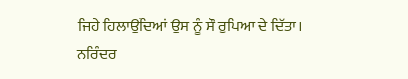ਜਿਹੇ ਹਿਲਾਉਂਦਿਆਂ ਉਸ ਨੂੰ ਸੌ ਰੁਪਿਆ ਦੇ ਦਿੱਤਾ।
ਨਰਿੰਦਰ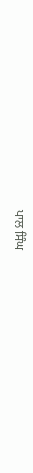ਪਾਲ ਸਿੰਘ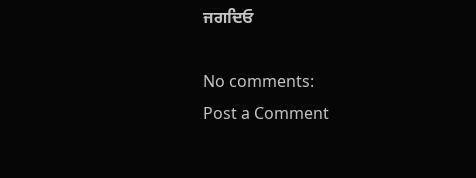ਜਗਦਿਓ

No comments:
Post a Comment